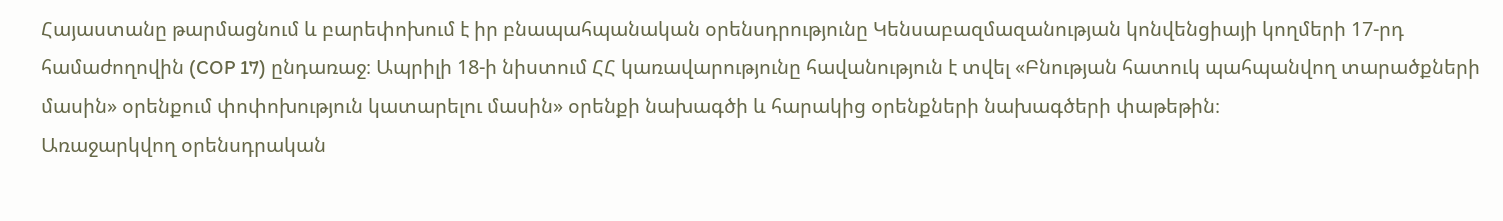Հայաստանը թարմացնում և բարեփոխում է իր բնապահպանական օրենսդրությունը Կենսաբազմազանության կոնվենցիայի կողմերի 17-րդ համաժողովին (COP 17) ընդառաջ։ Ապրիլի 18-ի նիստում ՀՀ կառավարությունը հավանություն է տվել «Բնության հատուկ պահպանվող տարածքների մասին» օրենքում փոփոխություն կատարելու մասին» օրենքի նախագծի և հարակից օրենքների նախագծերի փաթեթին։
Առաջարկվող օրենսդրական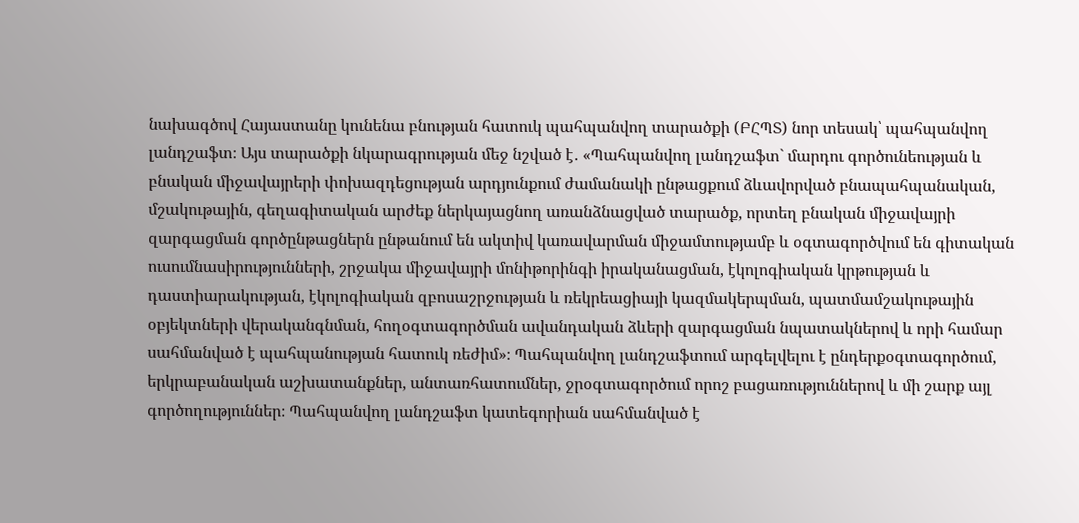նախագծով Հայաստանը կունենա բնության հատուկ պահպանվող տարածքի (ԲՀՊՏ) նոր տեսակ՝ պահպանվող լանդշաֆտ։ Այս տարածքի նկարագրության մեջ նշված է․ «Պահպանվող լանդշաֆտ` մարդու գործունեության և բնական միջավայրերի փոխազդեցության արդյունքում ժամանակի ընթացքում ձևավորված բնապահպանական, մշակութային, գեղագիտական արժեք ներկայացնող առանձնացված տարածք, որտեղ բնական միջավայրի զարգացման գործընթացներն ընթանում են ակտիվ կառավարման միջամտությամբ և օգտագործվում են գիտական ուսումնասիրությունների, շրջակա միջավայրի մոնիթորինգի իրականացման, էկոլոգիական կրթության և դաստիարակության, էկոլոգիական զբոսաշրջության և ռեկրեացիայի կազմակերպման, պատմամշակութային օբյեկտների վերականգնման, հողօգտագործման ավանդական ձևերի զարգացման նպատակներով և որի համար սահմանված է պահպանության հատուկ ռեժիմ»։ Պահպանվող լանդշաֆտում արգելվելու է ընդերքօգտագործում, երկրաբանական աշխատանքներ, անտառհատումներ, ջրօգտագործում որոշ բացառություններով և մի շարք այլ գործողություններ։ Պահպանվող լանդշաֆտ կատեգորիան սահմանված է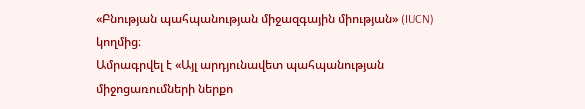«Բնության պահպանության միջազգային միության» (IUCN) կողմից։
Ամրագրվել է «Այլ արդյունավետ պահպանության միջոցառումների ներքո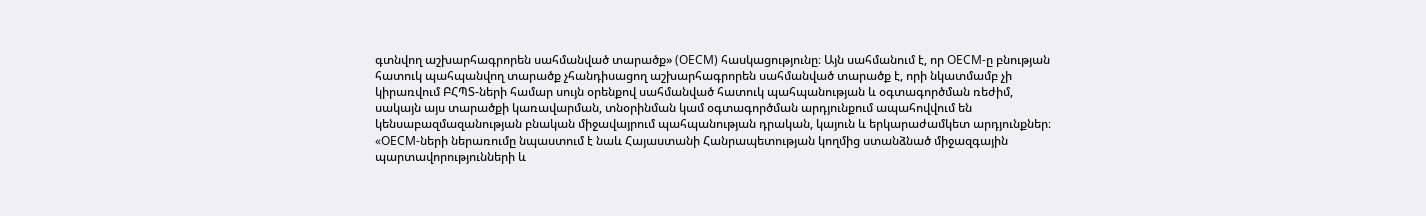գտնվող աշխարհագրորեն սահմանված տարածք» (OECM) հասկացությունը։ Այն սահմանում է, որ OECM-ը բնության հատուկ պահպանվող տարածք չհանդիսացող աշխարհագրորեն սահմանված տարածք է, որի նկատմամբ չի կիրառվում ԲՀՊՏ-ների համար սույն օրենքով սահմանված հատուկ պահպանության և օգտագործման ռեժիմ, սակայն այս տարածքի կառավարման, տնօրինման կամ օգտագործման արդյունքում ապահովվում են կենսաբազմազանության բնական միջավայրում պահպանության դրական, կայուն և երկարաժամկետ արդյունքներ։ «OECM-ների ներառումը նպաստում է նաև Հայաստանի Հանրապետության կողմից ստանձնած միջազգային պարտավորությունների և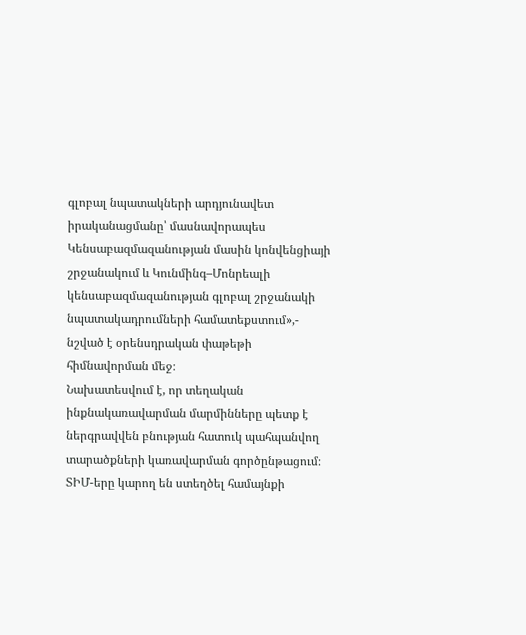գլոբալ նպատակների արդյունավետ իրականացմանը՝ մասնավորապես Կենսաբազմազանության մասին կոնվենցիայի շրջանակում և Կունմինգ–Մոնրեալի կենսաբազմազանության գլոբալ շրջանակի նպատակադրումների համատեքստում»,- նշված է օրենսդրական փաթեթի հիմնավորման մեջ։
Նախատեսվում է, որ տեղական ինքնակառավարման մարմինները պետք է ներգրավվեն բնության հատուկ պահպանվող տարածքների կառավարման գործընթացում։ ՏԻՄ-երը կարող են ստեղծել համայնքի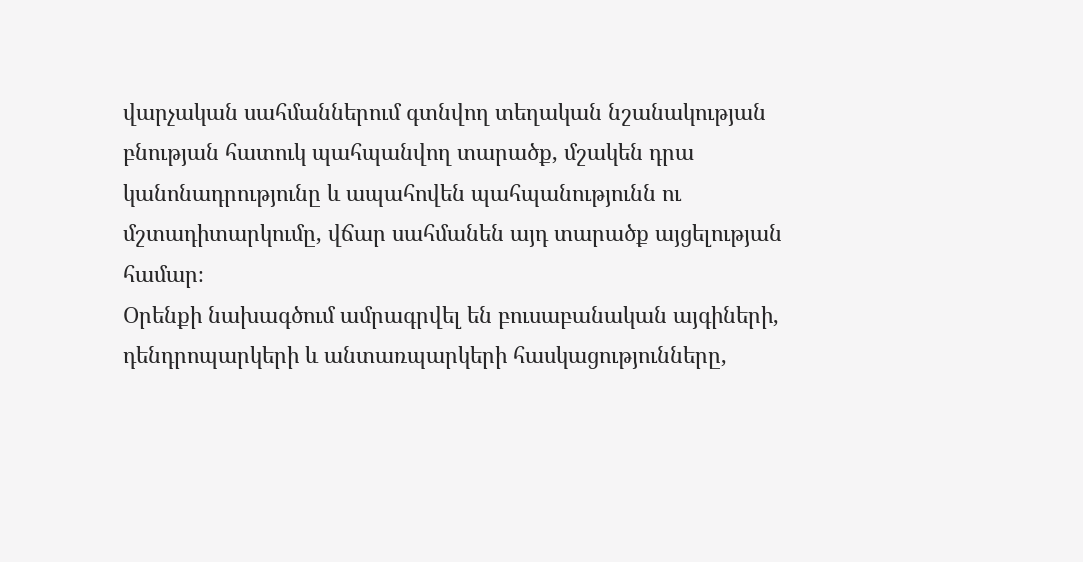վարչական սահմաններում գտնվող տեղական նշանակության բնության հատուկ պահպանվող տարածք, մշակեն դրա կանոնադրությունը և ապահովեն պահպանությունն ու մշտադիտարկումը, վճար սահմանեն այդ տարածք այցելության համար։
Օրենքի նախագծում ամրագրվել են բուսաբանական այգիների, դենդրոպարկերի և անտառպարկերի հասկացությունները,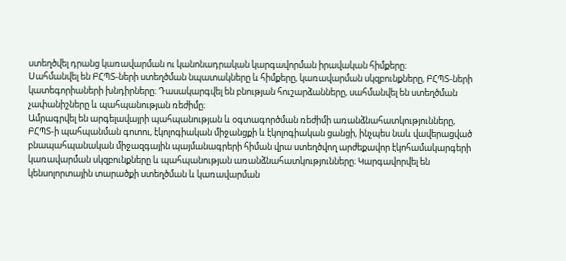ստեղծվել դրանց կառավարման ու կանոնադրական կարգավորման իրավական հիմքերը։
Սահմանվել են ԲՀՊՏ-ների ստեղծման նպատակները և հիմքերը, կառավարման սկզբունքները, ԲՀՊՏ-ների կատեգորիաների խնդիրները։ Դասակարգվել են բնության հուշարձանները, սահմանվել են ստեղծման չափանիշները և պահպանության ռեժիմը։
Ամրագրվել են արգելավայրի պահպանության և օգտագործման ռեժիմի առանձնահատկությունները, ԲՀՊՏ-ի պահպանման գոտու, էկոլոգիական միջանցքի և էկոլոգիական ցանցի, ինչպես նաև վավերացված բնապահպանական միջազգային պայմանագրերի հիման վրա ստեղծվող արժեքավոր էկոհամակարգերի կառավարման սկզբունքները և պահպանության առանձնահատկությունները։ Կարգավորվել են կենսոլորտային տարածքի ստեղծման և կառավարման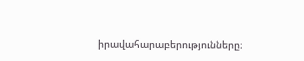իրավահարաբերությունները։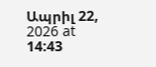Ապրիլ 22, 2026 at 14:43